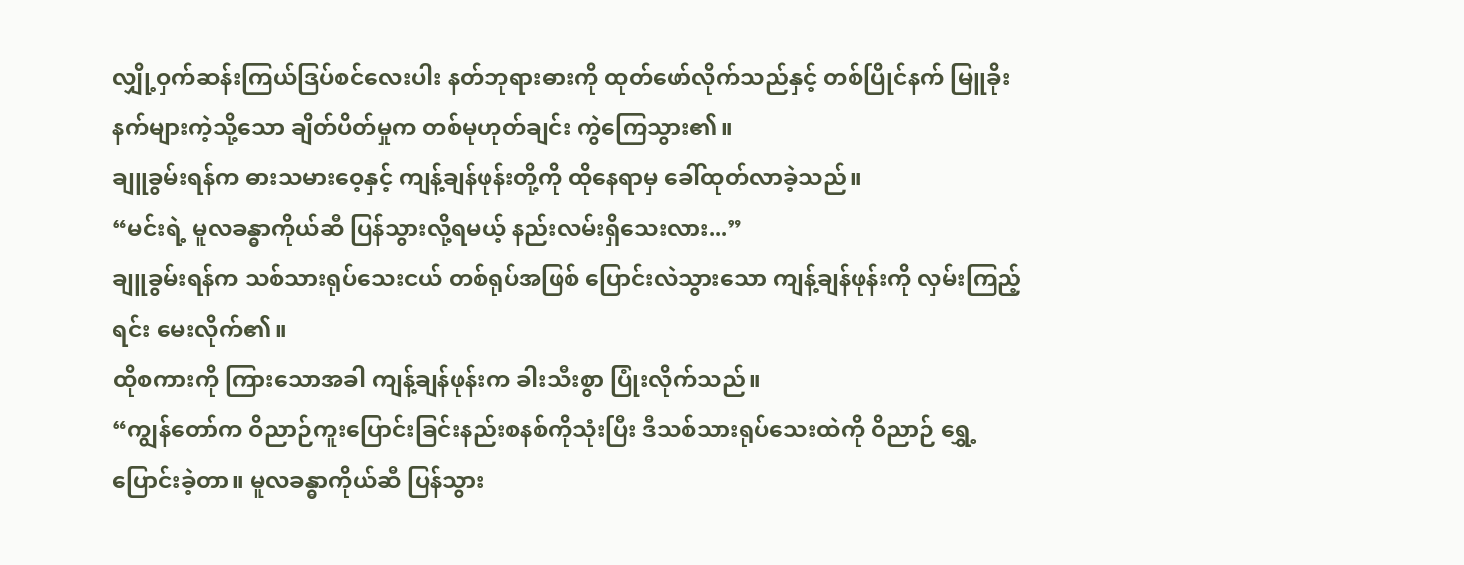လျှို့ဝှက်ဆန်းကြယ်ဒြပ်စင်လေးပါး နတ်ဘုရားဓားကို ထုတ်ဖော်လိုက်သည်နှင့် တစ်ပြိုင်နက် မြူခိုးနက်များကဲ့သို့သော ချိတ်ပိတ်မှုက တစ်မုဟုတ်ချင်း ကွဲကြေသွား၏။
ချူခွမ်းရန်က ဓားသမားဝေ့နှင့် ကျန့်ချန်ဖုန်းတို့ကို ထိုနေရာမှ ခေါ်ထုတ်လာခဲ့သည်။
“မင်းရဲ့ မူလခန္ဓာကိုယ်ဆီ ပြန်သွားလို့ရမယ့် နည်းလမ်းရှိသေးလား...”
ချူခွမ်းရန်က သစ်သားရုပ်သေးငယ် တစ်ရုပ်အဖြစ် ပြောင်းလဲသွားသော ကျန့်ချန်ဖုန်းကို လှမ်းကြည့်ရင်း မေးလိုက်၏။
ထိုစကားကို ကြားသောအခါ ကျန့်ချန်ဖုန်းက ခါးသီးစွာ ပြုံးလိုက်သည်။
“ကျွန်တော်က ဝိညာဉ်ကူးပြောင်းခြင်းနည်းစနစ်ကိုသုံးပြီး ဒီသစ်သားရုပ်သေးထဲကို ဝိညာဉ် ရွှေ့ပြောင်းခဲ့တာ။ မူလခန္ဓာကိုယ်ဆီ ပြန်သွား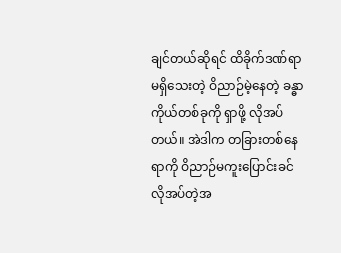ချင်တယ်ဆိုရင် ထိခိုက်ဒဏ်ရာ မရှိသေးတဲ့ ဝိညာဉ်မဲ့နေတဲ့ ခန္ဓာကိုယ်တစ်ခုကို ရှာဖို့ လိုအပ်တယ်။ အဲဒါက တခြားတစ်နေရာကို ဝိညာဉ်မကူးပြောင်းခင် လိုအပ်တဲ့အ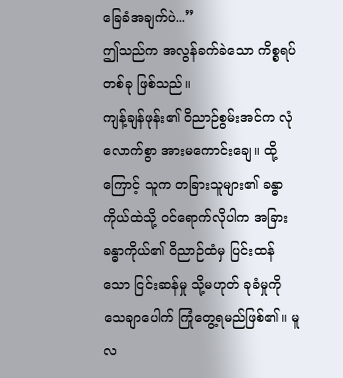ခြေခံအချက်ပဲ...”
ဤသည်က အလွန်ခက်ခဲသော ကိစ္စရပ်တစ်ခု ဖြစ်သည်။
ကျန့်ချန်ဖုန်း၏ ဝိညာဉ်စွမ်းအင်က လုံလောက်စွာ အားမကောင်းချေ။ ထို့ကြောင့် သူက တခြားသူများ၏ ခန္ဓာကိုယ်ထဲသို့ ဝင်ရောက်လိုပါက အခြားခန္ဓာကိုယ်၏ ဝိညာဉ်ထံမှ ပြင်းထန်သော ငြင်းဆန်မှု သို့မဟုတ် ခုခံမှုကို သေချာပေါက် ကြုံတွေ့ရမည်ဖြစ်၏။ မူလ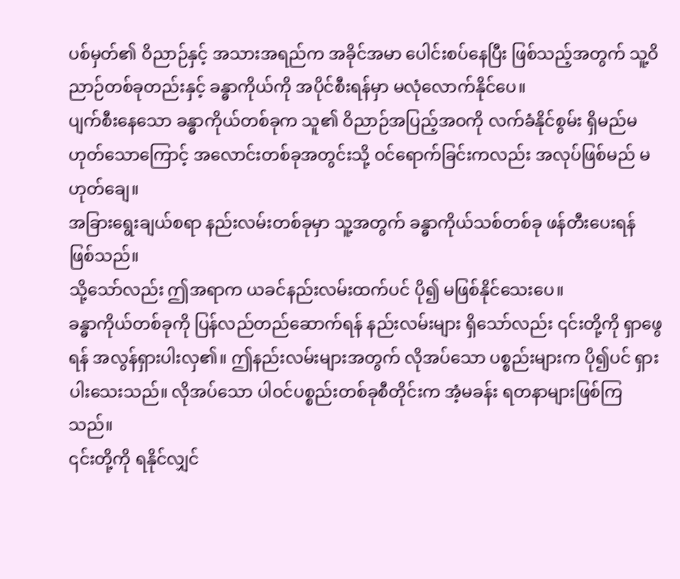ပစ်မှတ်၏ ဝိညာဉ်နှင့် အသားအရည်က အခိုင်အမာ ပေါင်းစပ်နေပြီး ဖြစ်သည့်အတွက် သူ့ဝိညာဉ်တစ်ခုတည်းနှင့် ခန္ဓာကိုယ်ကို အပိုင်စီးရန်မှာ မလုံလောက်နိုင်ပေ။
ပျက်စီးနေသော ခန္ဓာကိုယ်တစ်ခုက သူ၏ ဝိညာဉ်အပြည့်အဝကို လက်ခံနိုင်စွမ်း ရှိမည်မဟုတ်သောကြောင့် အလောင်းတစ်ခုအတွင်းသို့ ဝင်ရောက်ခြင်းကလည်း အလုပ်ဖြစ်မည် မဟုတ်ချေ။
အခြားရွေးချယ်စရာ နည်းလမ်းတစ်ခုမှာ သူ့အတွက် ခန္ဓာကိုယ်သစ်တစ်ခု ဖန်တီးပေးရန် ဖြစ်သည်။
သို့သော်လည်း ဤအရာက ယခင်နည်းလမ်းထက်ပင် ပို၍ မဖြစ်နိုင်သေးပေ။
ခန္ဓာကိုယ်တစ်ခုကို ပြန်လည်တည်ဆောက်ရန် နည်းလမ်းများ ရှိသော်လည်း ၎င်းတို့ကို ရှာဖွေရန် အလွန်ရှားပါးလှ၏။ ဤနည်းလမ်းများအတွက် လိုအပ်သော ပစ္စည်းများက ပို၍ပင် ရှားပါးသေးသည်။ လိုအပ်သော ပါဝင်ပစ္စည်းတစ်ခုစီတိုင်းက အံ့မခန်း ရတနာများဖြစ်ကြသည်။
၎င်းတို့ကို ရနိုင်လျှင်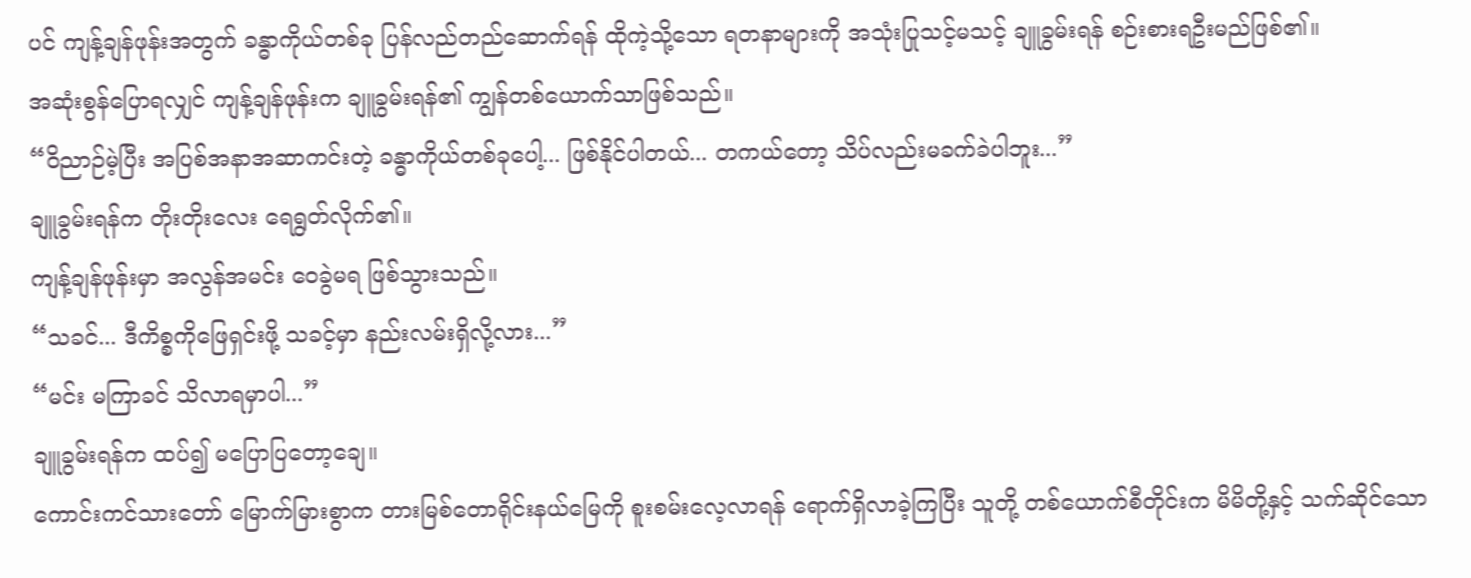ပင် ကျန့်ချန်ဖုန်းအတွက် ခန္ဓာကိုယ်တစ်ခု ပြန်လည်တည်ဆောက်ရန် ထိုကဲ့သို့သော ရတနာများကို အသုံးပြုသင့်မသင့် ချူခွမ်းရန် စဉ်းစားရဦးမည်ဖြစ်၏။
အဆုံးစွန်ပြောရလျှင် ကျန့်ချန်ဖုန်းက ချူခွမ်းရန်၏ ကျွန်တစ်ယောက်သာဖြစ်သည်။
“ဝိညာဉ်မဲ့ပြီး အပြစ်အနာအဆာကင်းတဲ့ ခန္ဓာကိုယ်တစ်ခုပေါ့... ဖြစ်နိုင်ပါတယ်... တကယ်တော့ သိပ်လည်းမခက်ခဲပါဘူး...”
ချူခွမ်းရန်က တိုးတိုးလေး ရေရွတ်လိုက်၏။
ကျန့်ချန်ဖုန်းမှာ အလွန်အမင်း ဝေခွဲမရ ဖြစ်သွားသည်။
“သခင်... ဒီကိစ္စကိုဖြေရှင်းဖို့ သခင့်မှာ နည်းလမ်းရှိလို့လား...”
“မင်း မကြာခင် သိလာရမှာပါ...”
ချူခွမ်းရန်က ထပ်၍ မပြောပြတော့ချေ။
ကောင်းကင်သားတော် မြောက်မြားစွာက တားမြစ်တောရိုင်းနယ်မြေကို စူးစမ်းလေ့လာရန် ရောက်ရှိလာခဲ့ကြပြီး သူတို့ တစ်ယောက်စီတိုင်းက မိမိတို့နှင့် သက်ဆိုင်သော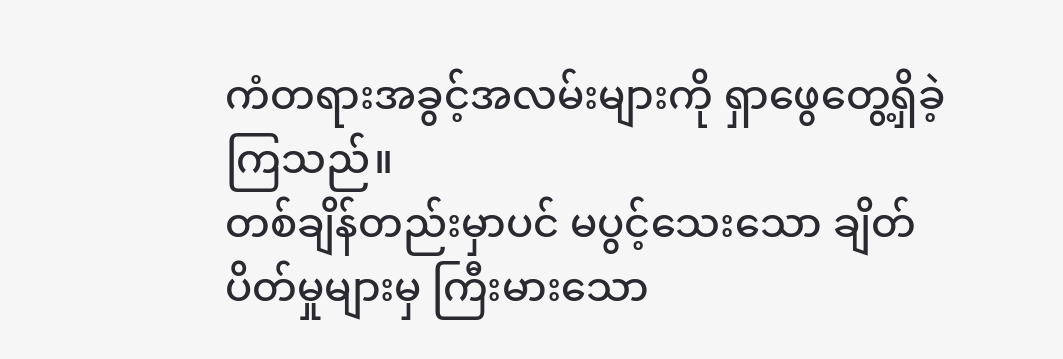ကံတရားအခွင့်အလမ်းများကို ရှာဖွေတွေ့ရှိခဲ့ကြသည်။
တစ်ချိန်တည်းမှာပင် မပွင့်သေးသော ချိတ်ပိတ်မှုများမှ ကြီးမားသော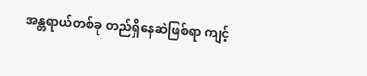အန္တရာယ်တစ်ခု တည်ရှိနေဆဲဖြစ်ရာ ကျင့်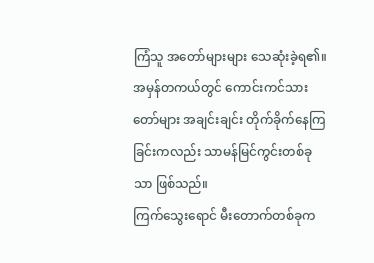ကြံသူ အတော်များများ သေဆုံးခဲ့ရ၏။
အမှန်တကယ်တွင် ကောင်းကင်သားတော်များ အချင်းချင်း တိုက်ခိုက်နေကြခြင်းကလည်း သာမန်မြင်ကွင်းတစ်ခုသာ ဖြစ်သည်။
ကြက်သွေးရောင် မီးတောက်တစ်ခုက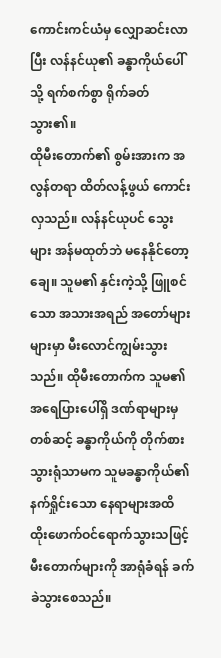ကောင်းကင်ယံမှ လျှောဆင်းလာပြီး လန်နင်ယု၏ ခန္ဓာကိုယ်ပေါ်သို့ ရက်စက်စွာ ရိုက်ခတ်သွား၏။
ထိုမီးတောက်၏ စွမ်းအားက အလွန်တရာ ထိတ်လန့်ဖွယ် ကောင်းလှသည်။ လန်နင်ယုပင် သွေးများ အန်မထုတ်ဘဲ မနေနိုင်တော့ချေ။ သူမ၏ နှင်းကဲ့သို့ ဖြူစင်သော အသားအရည် အတော်များများမှာ မီးလောင်ကျွမ်းသွားသည်။ ထိုမီးတောက်က သူမ၏ အရေပြားပေါ်ရှိ ဒဏ်ရာများမှတစ်ဆင့် ခန္ဓာကိုယ်ကို တိုက်စားသွားရုံသာမက သူမခန္ဓာကိုယ်၏ နက်ရှိုင်းသော နေရာများအထိ ထိုးဖောက်ဝင်ရောက်သွားသဖြင့် မီးတောက်များကို အာရုံခံရန် ခက်ခဲသွားစေသည်။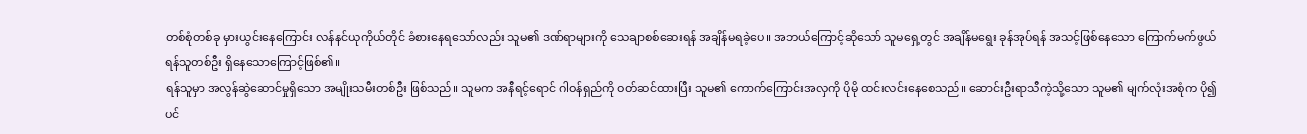တစ်စုံတစ်ခု မှားယွင်းနေကြောင်း လန်နင်ယုကိုယ်တိုင် ခံစားနေရသော်လည်း သူမ၏ ဒဏ်ရာများကို သေချာစစ်ဆေးရန် အချိန်မရခဲ့ပေ။ အဘယ်ကြောင့်ဆိုသော် သူမရှေ့တွင် အချိန်မရွေး ခုန်အုပ်ရန် အသင့်ဖြစ်နေသော ကြောက်မက်ဖွယ် ရန်သူတစ်ဦး ရှိနေသောကြောင့်ဖြစ်၏။
ရန်သူမှာ အလွန်ဆွဲဆောင်မှုရှိသော အမျိုးသမီးတစ်ဦး ဖြစ်သည်။ သူမက အနီရင့်ရောင် ဂါဝန်ရှည်ကို ဝတ်ဆင်ထားပြီး သူမ၏ ကောက်ကြောင်းအလှကို ပိုမို ထင်းလင်းနေစေသည်။ ဆောင်းဦးရာသီကဲ့သို့သော သူမ၏ မျက်လုံးအစုံက ပို၍ပင်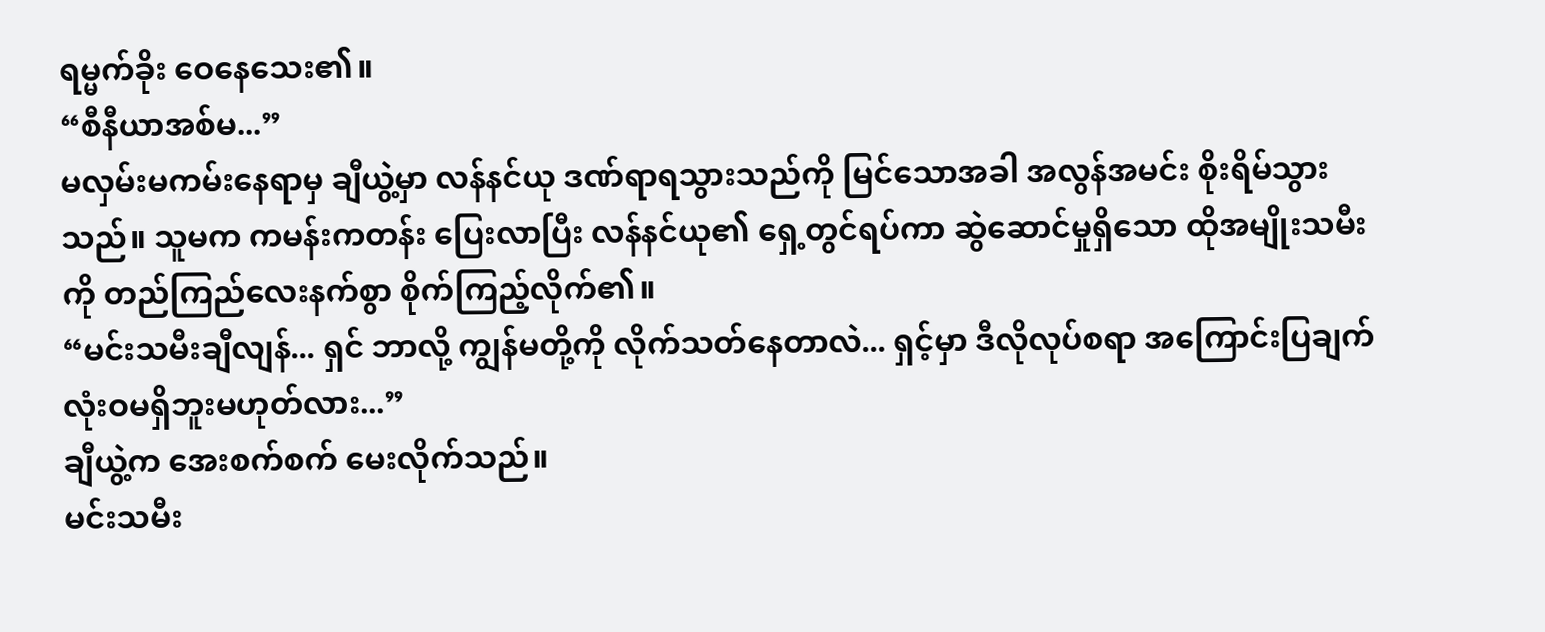ရမ္မက်ခိုး ဝေနေသေး၏။
“စီနီယာအစ်မ...”
မလှမ်းမကမ်းနေရာမှ ချီယွဲ့မှာ လန်နင်ယု ဒဏ်ရာရသွားသည်ကို မြင်သောအခါ အလွန်အမင်း စိုးရိမ်သွားသည်။ သူမက ကမန်းကတန်း ပြေးလာပြီး လန်နင်ယု၏ ရှေ့တွင်ရပ်ကာ ဆွဲဆောင်မှုရှိသော ထိုအမျိုးသမီးကို တည်ကြည်လေးနက်စွာ စိုက်ကြည့်လိုက်၏။
“မင်းသမီးချီလျန်... ရှင် ဘာလို့ ကျွန်မတို့ကို လိုက်သတ်နေတာလဲ... ရှင့်မှာ ဒီလိုလုပ်စရာ အကြောင်းပြချက် လုံးဝမရှိဘူးမဟုတ်လား...”
ချီယွဲ့က အေးစက်စက် မေးလိုက်သည်။
မင်းသမီး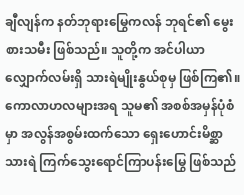ချီလျန်က နတ်ဘုရားမြွေကလန် ဘုရင်၏ မွေးစားသမီး ဖြစ်သည်။ သူတို့က အင်ပါယာလျှောက်လမ်းရှိ သားရဲမျိုးနွယ်စုမှ ဖြစ်ကြ၏။
ကောလာဟလများအရ သူမ၏ အစစ်အမှန်ပုံစံမှာ အလွန်အစွမ်းထက်သော ရှေးဟောင်းမိစ္ဆာသားရဲ ကြက်သွေးရောင်ကြာပန်းမြွေ ဖြစ်သည်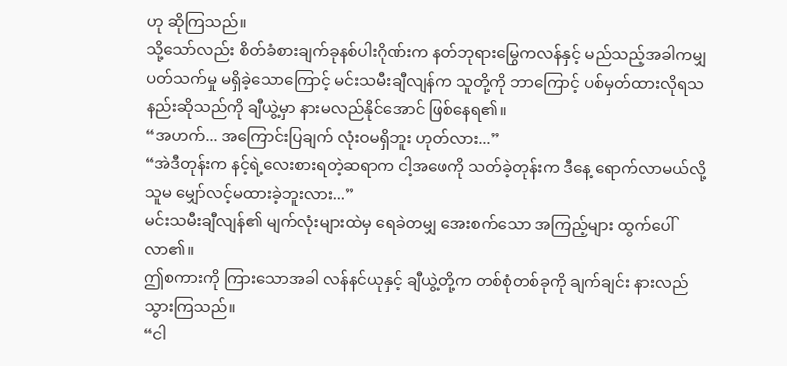ဟု ဆိုကြသည်။
သို့သော်လည်း စိတ်ခံစားချက်ခုနစ်ပါးဂိုဏ်းက နတ်ဘုရားမြွေကလန်နှင့် မည်သည့်အခါကမျှ ပတ်သက်မှု မရှိခဲ့သောကြောင့် မင်းသမီးချီလျန်က သူတို့ကို ဘာကြောင့် ပစ်မှတ်ထားလိုရသနည်းဆိုသည်ကို ချီယွဲ့မှာ နားမလည်နိုင်အောင် ဖြစ်နေရ၏။
“အဟက်... အကြောင်းပြချက် လုံးဝမရှိဘူး ဟုတ်လား...”
“အဲဒီတုန်းက နင့်ရဲ့လေးစားရတဲ့ဆရာက ငါ့အဖေကို သတ်ခဲ့တုန်းက ဒီနေ့ ရောက်လာမယ်လို့ သူမ မျှော်လင့်မထားခဲ့ဘူးလား...”
မင်းသမီးချီလျန်၏ မျက်လုံးများထဲမှ ရေခဲတမျှ အေးစက်သော အကြည့်များ ထွက်ပေါ်လာ၏။
ဤစကားကို ကြားသောအခါ လန်နင်ယုနှင့် ချီယွဲ့တို့က တစ်စုံတစ်ခုကို ချက်ချင်း နားလည်သွားကြသည်။
“ငါ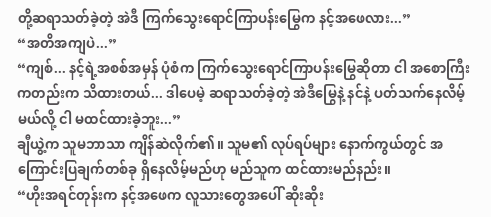တို့ဆရာသတ်ခဲ့တဲ့ အဲဒီ ကြက်သွေးရောင်ကြာပန်းမြွေက နင့်အဖေလား...”
“အတိအကျပဲ...”
“ကျစ်... နင့်ရဲ့အစစ်အမှန် ပုံစံက ကြက်သွေးရောင်ကြာပန်းမြွေဆိုတာ ငါ အစောကြီးကတည်းက သိထားတယ်... ဒါပေမဲ့ ဆရာသတ်ခဲ့တဲ့ အဲဒီမြွေနဲ့ နင်နဲ့ ပတ်သက်နေလိမ့်မယ်လို့ ငါ မထင်ထားခဲ့ဘူး...”
ချီယွဲ့က သူမဘာသာ ကျိန်ဆဲလိုက်၏။ သူမ၏ လုပ်ရပ်များ နောက်ကွယ်တွင် အကြောင်းပြချက်တစ်ခု ရှိနေလိမ့်မည်ဟု မည်သူက ထင်ထားမည်နည်း။
“ဟိုးအရင်တုန်းက နင့်အဖေက လူသားတွေအပေါ် ဆိုးဆိုး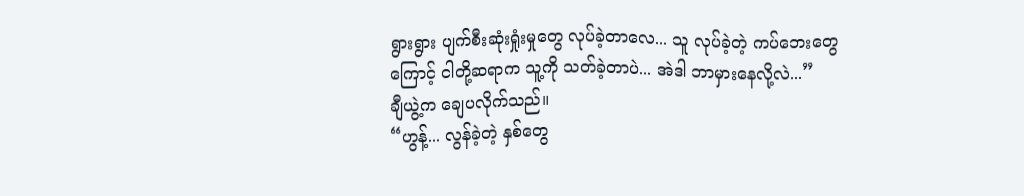ရွားရွား ပျက်စီးဆုံးရှုံးမှုတွေ လုပ်ခဲ့တာလေ... သူ လုပ်ခဲ့တဲ့ ကပ်ဘေးတွေကြောင့် ငါတို့ဆရာက သူ့ကို သတ်ခဲ့တာပဲ... အဲဒါ ဘာမှားနေလို့လဲ...”
ချီယွဲ့က ချေပလိုက်သည်။
“ဟွန့်... လွန်ခဲ့တဲ့ နှစ်တွေ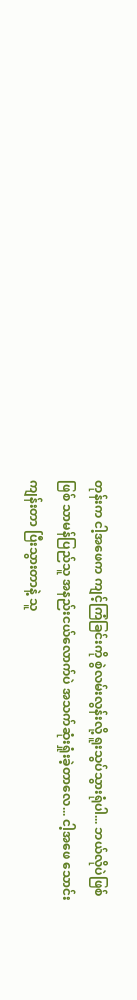တုန်းက ငါ့အဖေက ကျင့်ကြံခြင်းကို စွဲလမ်းလွန်းလို့ ရူးသွပ်သွားရုံပါ... ဘယ်လိုပဲဖြစ်ဖြစ် သာမန်ပြည်သူ အနည်းငယ်လောက်ပဲ အသက်ဆုံးရှုံးခဲ့တာလေ... ငါ့အဖေ သောင်းကျန်းတာ ပြီးသွားတာနဲ့ သူ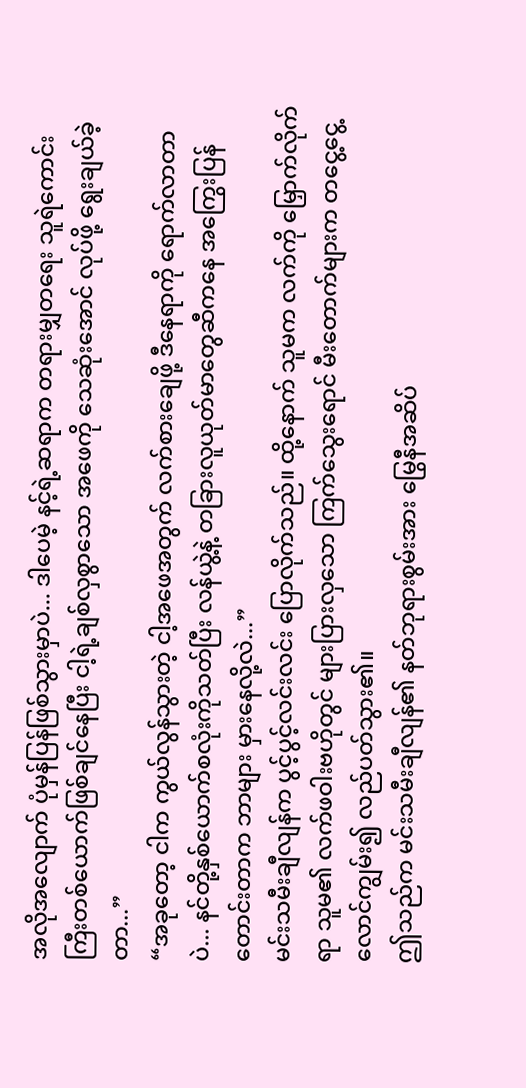အလိုအလျောက် ပုံမှန်ပြန်ဖြစ်သွားမှာပဲ... ဒါပေမဲ့ နင့်ရဲ့ဆရာက တရားမျှတရေး သူရဲကောင်းကြီးတစ်ယောက်ဖြစ်ချင်နေပြီး ငါ့ရဲ့ချစ်လှစွာသော အဖေကို သေဆုံးအောင် လုပ်ဖို့ ရွေးချယ်ခဲ့တာ...”
“အခုတော့ ငါက ကွယ်လွန်သွားတဲ့ ငါ့အဖေအတွက် လက်စားချေဖို့ ဒီနေရာကို ရောက်လာတာပဲ... နင်တို့နှစ်ယောက်စလုံးကိုသတ်ပြီး လန်ယွဲ့နဲ့ တခြားလူယုတ်မာတွေဆီကနေ အကြွေးပြန်တောင်းတာက ဘာများ မှားနေလို့လဲ...”
မင်းသမီးချီလျန်က ပွင့်ပွင့်လင်းလင်း ပြောလိုက်သည်။ ထို့နောက် သူမက လက်ကို မြှောက်လိုက်ရာ သူမ၏ လက်ဖဝါးဗဟိုတွင် များပြားလှသော ကြက်သွေးရောင် မီးတောက်များက တငွေ့ငွေ့လောင်ကျွမ်း၍ လည်ပတ်သွား၏။
ဤသည်က မင်းသမီးချီလျန်၏ နတ်ဘုရားစွမ်းအား မြွေနီအဆိပ်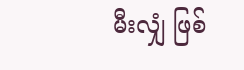မီးလျှံ ဖြစ်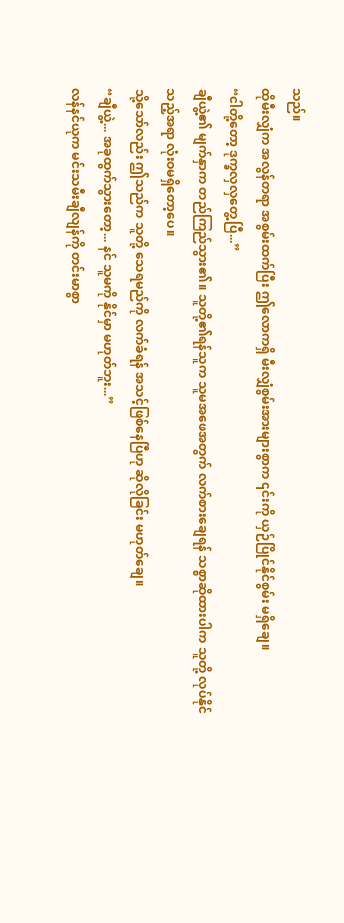သည်။
ထိုမီးလျှံက အလွန်တရာ အစွမ်းထက်ပြီး ဤလောကရှိ မီးလျှံစွမ်းအားများစွာက ၎င်းကို ယှဉ်ပြိုင်နိုင်စွမ်း မရှိချေ။
“ငါတို့တော့ ဒုက္ခလှလှတွေ့ပြီ...”
ချီယွဲ့၏ မျက်နှာက တည်ကြည်သွား၏။ သူတို့၏ရန်သူက သူမအဖေအတွက် လက်စားချေရန် သစ္စာဆိုထားပါက သူတို့ လုပ်နိုင်သည့်အရာ လုံးဝမရှိတော့ပေ။
သို့သော်လည်း ဤသည်က သူတို့ သေရမည်ကို လက်ခံရန် အသင့်ဖြစ်နေပြီဟု ဆိုလိုခြင်း မဟုတ်ချေ။
“ချီယွဲ့... အခုထွက်သွားတော့... နင် သူမကို နိုင်မှာ မဟုတ်ဘူး...”
လန်နင်ယုက မင်းသမီးချီလျန်ကို တင်းမာစွာ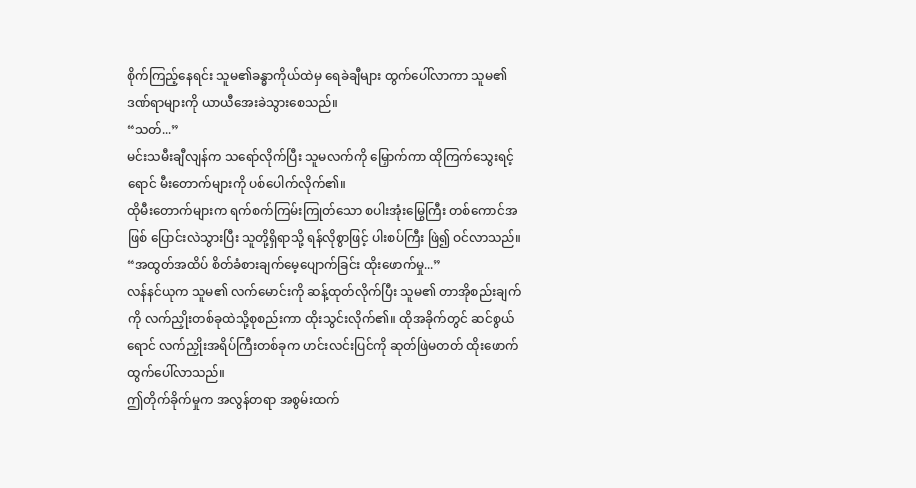စိုက်ကြည့်နေရင်း သူမ၏ခန္ဓာကိုယ်ထဲမှ ရေခဲချီများ ထွက်ပေါ်လာကာ သူမ၏ ဒဏ်ရာများကို ယာယီအေးခဲသွားစေသည်။
“သတ်...”
မင်းသမီးချီလျန်က သရော်လိုက်ပြီး သူမလက်ကို မြှောက်ကာ ထိုကြက်သွေးရင့်ရောင် မီးတောက်များကို ပစ်ပေါက်လိုက်၏။
ထိုမီးတောက်များက ရက်စက်ကြမ်းကြုတ်သော စပါးအုံးမြွေကြီး တစ်ကောင်အဖြစ် ပြောင်းလဲသွားပြီး သူတို့ရှိရာသို့ ရန်လိုစွာဖြင့် ပါးစပ်ကြီး ဖြဲ၍ ဝင်လာသည်။
“အထွတ်အထိပ် စိတ်ခံစားချက်မေ့ပျောက်ခြင်း ထိုးဖောက်မှု...”
လန်နင်ယုက သူမ၏ လက်မောင်းကို ဆန့်ထုတ်လိုက်ပြီး သူမ၏ တာအိုစည်းချက်ကို လက်ညှိုးတစ်ခုထဲသို့စုစည်းကာ ထိုးသွင်းလိုက်၏။ ထိုအခိုက်တွင် ဆင်စွယ်ရောင် လက်ညှိုးအရိပ်ကြီးတစ်ခုက ဟင်းလင်းပြင်ကို ဆုတ်ဖြဲမတတ် ထိုးဖောက် ထွက်ပေါ်လာသည်။
ဤတိုက်ခိုက်မှုက အလွန်တရာ အစွမ်းထက်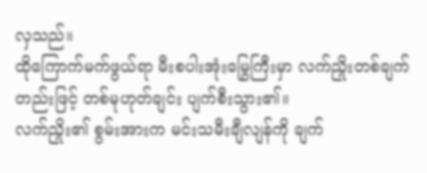လှသည်။
ထိုကြောက်မက်ဖွယ်ရာ မီးစပါးအုံးမြွေကြီးမှာ လက်ညှိုးတစ်ချက်တည်းဖြင့် တစ်မုဟုတ်ချင်း ပျက်စီးသွား၏။
လက်ညှိုး၏ စွမ်းအားက မင်းသမီးချီလျန်ကို ချက်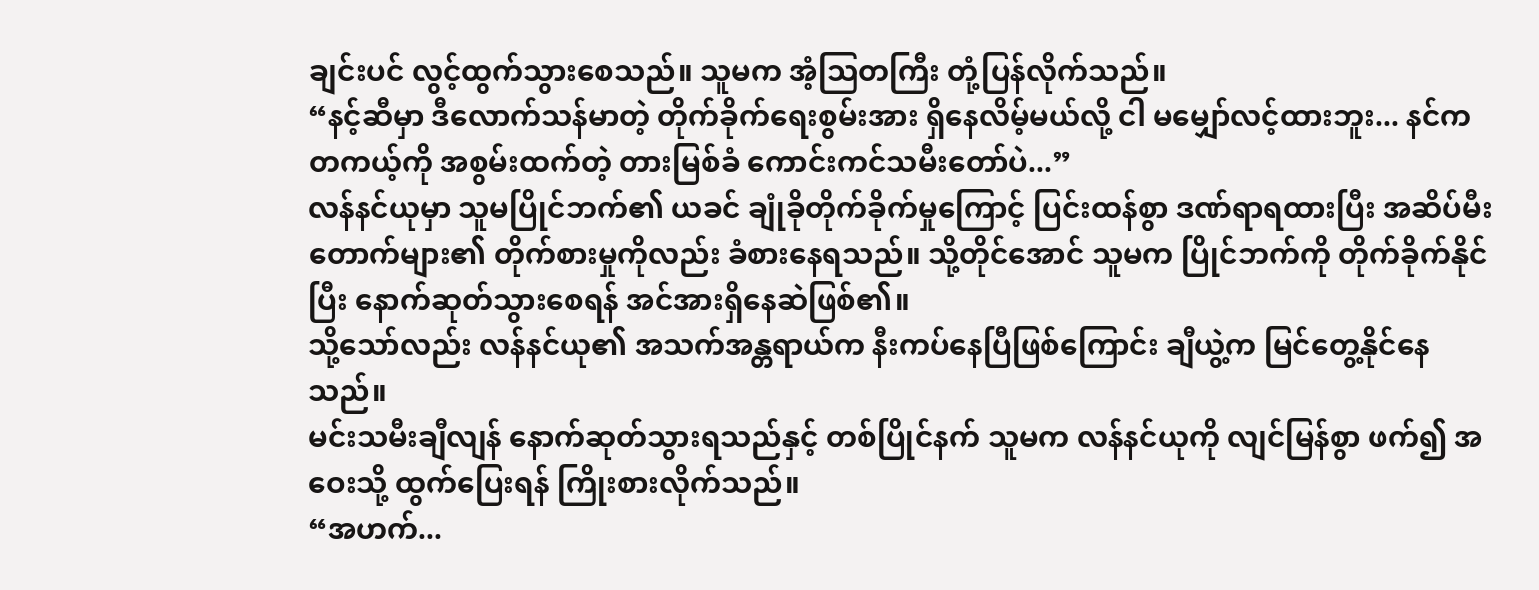ချင်းပင် လွင့်ထွက်သွားစေသည်။ သူမက အံ့သြတကြီး တုံ့ပြန်လိုက်သည်။
“နင့်ဆီမှာ ဒီလောက်သန်မာတဲ့ တိုက်ခိုက်ရေးစွမ်းအား ရှိနေလိမ့်မယ်လို့ ငါ မမျှော်လင့်ထားဘူး... နင်က တကယ့်ကို အစွမ်းထက်တဲ့ တားမြစ်ခံ ကောင်းကင်သမီးတော်ပဲ...”
လန်နင်ယုမှာ သူမပြိုင်ဘက်၏ ယခင် ချုံခိုတိုက်ခိုက်မှုကြောင့် ပြင်းထန်စွာ ဒဏ်ရာရထားပြီး အဆိပ်မီးတောက်များ၏ တိုက်စားမှုကိုလည်း ခံစားနေရသည်။ သို့တိုင်အောင် သူမက ပြိုင်ဘက်ကို တိုက်ခိုက်နိုင်ပြီး နောက်ဆုတ်သွားစေရန် အင်အားရှိနေဆဲဖြစ်၏။
သို့သော်လည်း လန်နင်ယု၏ အသက်အန္တရာယ်က နီးကပ်နေပြီဖြစ်ကြောင်း ချီယွဲ့က မြင်တွေ့နိုင်နေသည်။
မင်းသမီးချီလျန် နောက်ဆုတ်သွားရသည်နှင့် တစ်ပြိုင်နက် သူမက လန်နင်ယုကို လျင်မြန်စွာ ဖက်၍ အဝေးသို့ ထွက်ပြေးရန် ကြိုးစားလိုက်သည်။
“အဟက်...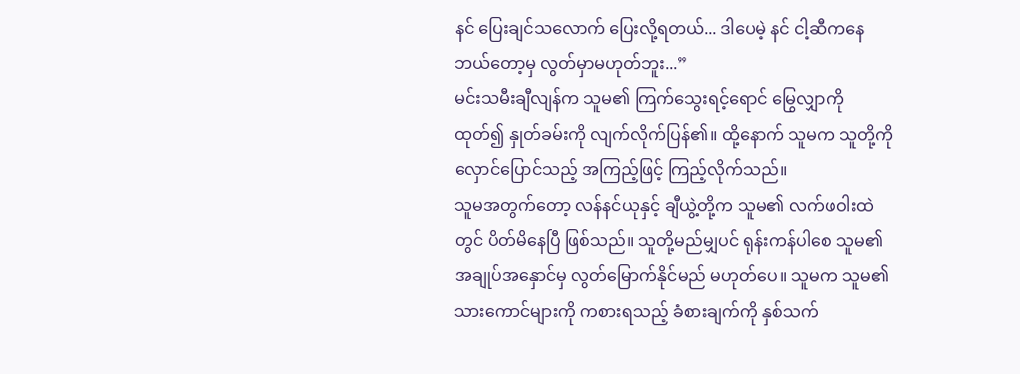နင် ပြေးချင်သလောက် ပြေးလို့ရတယ်... ဒါပေမဲ့ နင် ငါ့ဆီကနေ ဘယ်တော့မှ လွတ်မှာမဟုတ်ဘူး...”
မင်းသမီးချီလျန်က သူမ၏ ကြက်သွေးရင့်ရောင် မြွေလျှာကို ထုတ်၍ နှုတ်ခမ်းကို လျက်လိုက်ပြန်၏။ ထို့နောက် သူမက သူတို့ကို လှောင်ပြောင်သည့် အကြည့်ဖြင့် ကြည့်လိုက်သည်။
သူမအတွက်တော့ လန်နင်ယုနှင့် ချီယွဲ့တို့က သူမ၏ လက်ဖဝါးထဲတွင် ပိတ်မိနေပြီ ဖြစ်သည်။ သူတို့မည်မျှပင် ရုန်းကန်ပါစေ သူမ၏ အချုပ်အနှောင်မှ လွတ်မြောက်နိုင်မည် မဟုတ်ပေ။ သူမက သူမ၏ သားကောင်များကို ကစားရသည့် ခံစားချက်ကို နှစ်သက်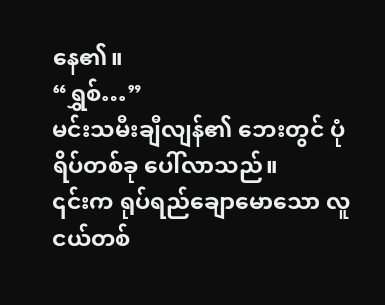နေ၏။
“ရွှစ်…”
မင်းသမီးချီလျန်၏ ဘေးတွင် ပုံရိပ်တစ်ခု ပေါ်လာသည်။
၎င်းက ရုပ်ရည်ချောမောသော လူငယ်တစ်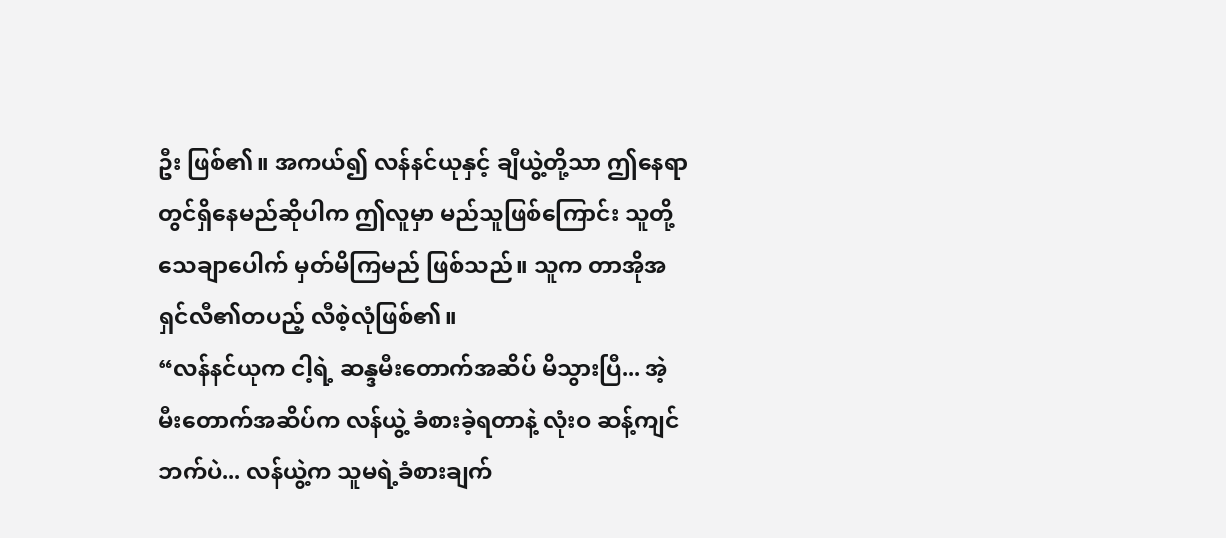ဦး ဖြစ်၏။ အကယ်၍ လန်နင်ယုနှင့် ချီယွဲ့တို့သာ ဤနေရာတွင်ရှိနေမည်ဆိုပါက ဤလူမှာ မည်သူဖြစ်ကြောင်း သူတို့ သေချာပေါက် မှတ်မိကြမည် ဖြစ်သည်။ သူက တာအိုအရှင်လီ၏တပည့် လီစဲ့လုံဖြစ်၏။
“လန်နင်ယုက ငါ့ရဲ့ ဆန္ဒမီးတောက်အဆိပ် မိသွားပြီ... အဲ့မီးတောက်အဆိပ်က လန်ယွဲ့ ခံစားခဲ့ရတာနဲ့ လုံးဝ ဆန့်ကျင်ဘက်ပဲ... လန်ယွဲ့က သူမရဲ့ခံစားချက်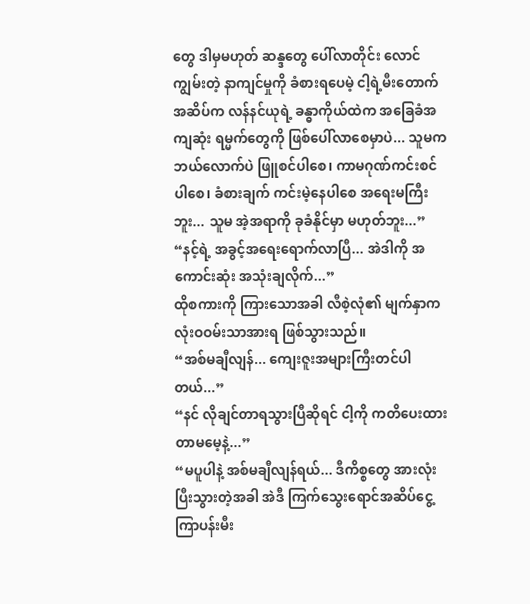တွေ ဒါမှမဟုတ် ဆန္ဒတွေ ပေါ်လာတိုင်း လောင်ကျွမ်းတဲ့ နာကျင်မှုကို ခံစားရပေမဲ့ ငါ့ရဲ့မီးတောက်အဆိပ်က လန်နင်ယုရဲ့ ခန္ဓာကိုယ်ထဲက အခြေခံအကျဆုံး ရမ္မက်တွေကို ဖြစ်ပေါ်လာစေမှာပဲ... သူမက ဘယ်လောက်ပဲ ဖြူစင်ပါစေ၊ ကာမဂုဏ်ကင်းစင်ပါစေ၊ ခံစားချက် ကင်းမဲ့နေပါစေ အရေးမကြီးဘူး... သူမ အဲ့အရာကို ခုခံနိုင်မှာ မဟုတ်ဘူး...”
“နင့်ရဲ့ အခွင့်အရေးရောက်လာပြီ... အဲဒါကို အကောင်းဆုံး အသုံးချလိုက်...”
ထိုစကားကို ကြားသောအခါ လီစဲ့လုံ၏ မျက်နှာက လုံးဝဝမ်းသာအားရ ဖြစ်သွားသည်။
“အစ်မချီလျန်... ကျေးဇူးအများကြီးတင်ပါတယ်...”
“နင် လိုချင်တာရသွားပြီဆိုရင် ငါ့ကို ကတိပေးထားတာမမေ့နဲ့...”
“မပူပါနဲ့ အစ်မချီလျန်ရယ်... ဒီကိစ္စတွေ အားလုံးပြီးသွားတဲ့အခါ အဲဒီ ကြက်သွေးရောင်အဆိပ်ငွေ့ ကြာပန်းမီး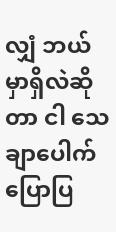လျှံ ဘယ်မှာရှိလဲဆိုတာ ငါ သေချာပေါက် ပြောပြ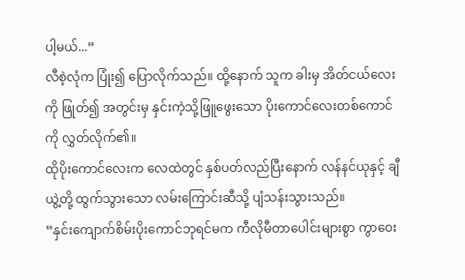ပါ့မယ်...”
လီစဲ့လုံက ပြုံး၍ ပြောလိုက်သည်။ ထို့နောက် သူက ခါးမှ အိတ်ငယ်လေးကို ဖြုတ်၍ အတွင်းမှ နှင်းကဲ့သို့ဖြူဖွေးသော ပိုးကောင်လေးတစ်ကောင်ကို လွှတ်လိုက်၏။
ထိုပိုးကောင်လေးက လေထဲတွင် နှစ်ပတ်လည်ပြီးနောက် လန်နင်ယုနှင့် ချီယွဲ့တို့ ထွက်သွားသော လမ်းကြောင်းဆီသို့ ပျံသန်းသွားသည်။
“နှင်းကျောက်စိမ်းပိုးကောင်ဘုရင်မက ကီလိုမီတာပေါင်းများစွာ ကွာဝေး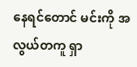နေရင်တောင် မင်းကို အလွယ်တကူ ရှာ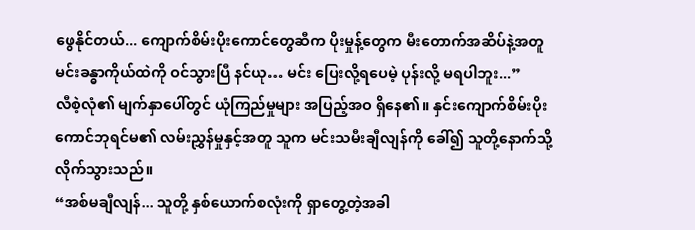ဖွေနိုင်တယ်... ကျောက်စိမ်းပိုးကောင်တွေဆီက ပိုးမှုန့်တွေက မီးတောက်အဆိပ်နဲ့အတူ မင်းခန္ဓာကိုယ်ထဲကို ဝင်သွားပြီ နင်ယု… မင်း ပြေးလို့ရပေမဲ့ ပုန်းလို့ မရပါဘူး...”
လီစဲ့လုံ၏ မျက်နှာပေါ်တွင် ယုံကြည်မှုများ အပြည့်အဝ ရှိနေ၏။ နှင်းကျောက်စိမ်းပိုးကောင်ဘုရင်မ၏ လမ်းညွှန်မှုနှင့်အတူ သူက မင်းသမီးချီလျန်ကို ခေါ်၍ သူတို့နောက်သို့ လိုက်သွားသည်။
“အစ်မချီလျန်... သူတို့ နှစ်ယောက်စလုံးကို ရှာတွေ့တဲ့အခါ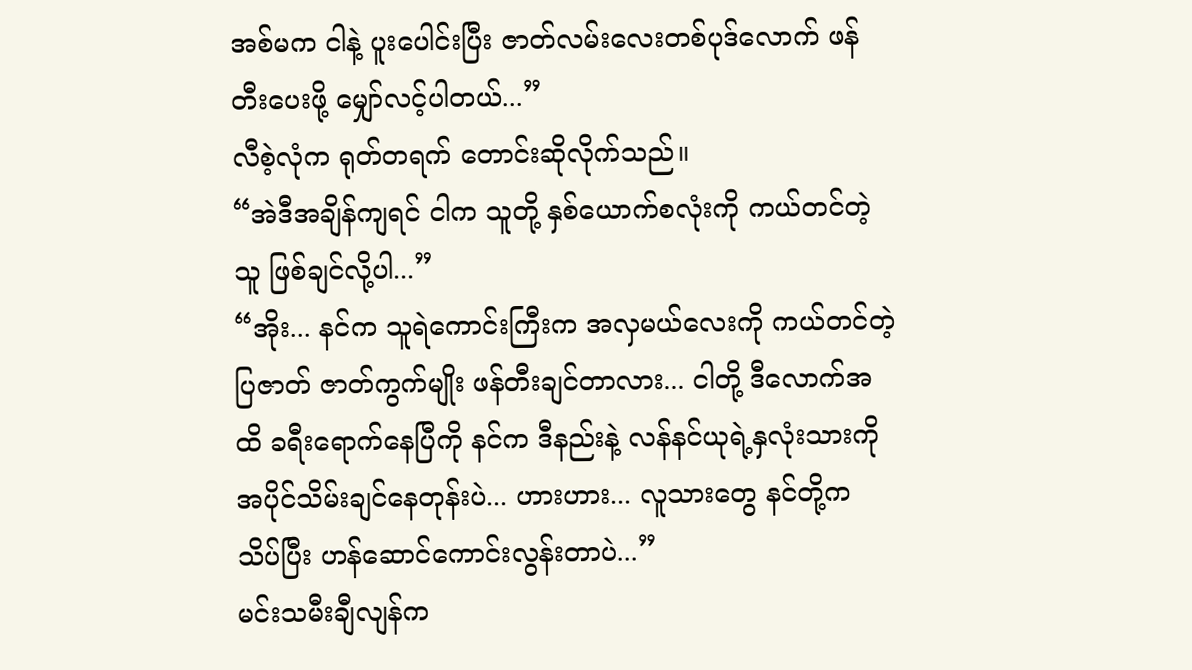အစ်မက ငါနဲ့ ပူးပေါင်းပြီး ဇာတ်လမ်းလေးတစ်ပုဒ်လောက် ဖန်တီးပေးဖို့ မျှော်လင့်ပါတယ်...”
လီစဲ့လုံက ရုတ်တရက် တောင်းဆိုလိုက်သည်။
“အဲဒီအချိန်ကျရင် ငါက သူတို့ နှစ်ယောက်စလုံးကို ကယ်တင်တဲ့သူ ဖြစ်ချင်လို့ပါ...”
“အိုး... နင်က သူရဲကောင်းကြီးက အလှမယ်လေးကို ကယ်တင်တဲ့ ပြဇာတ် ဇာတ်ကွက်မျိုး ဖန်တီးချင်တာလား... ငါတို့ ဒီလောက်အထိ ခရီးရောက်နေပြီကို နင်က ဒီနည်းနဲ့ လန်နင်ယုရဲ့နှလုံးသားကို အပိုင်သိမ်းချင်နေတုန်းပဲ... ဟားဟား... လူသားတွေ နင်တို့က သိပ်ပြီး ဟန်ဆောင်ကောင်းလွန်းတာပဲ...”
မင်းသမီးချီလျန်က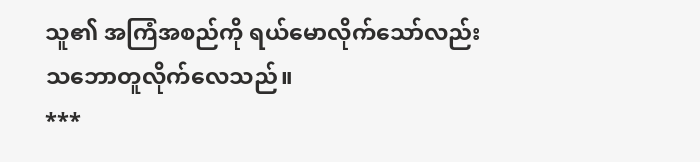သူ၏ အကြံအစည်ကို ရယ်မောလိုက်သော်လည်း သဘောတူလိုက်လေသည်။
***